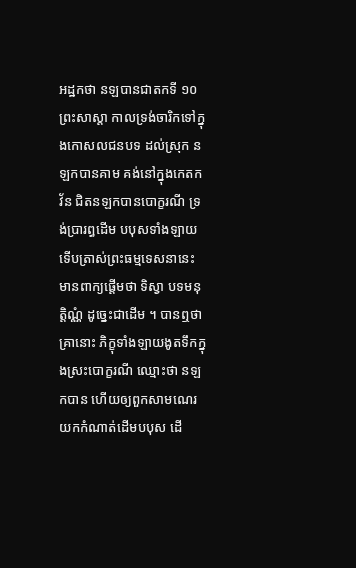អដ្ឋកថា នឡបានជាតកទី ១០
ព្រះសាស្តា កាលទ្រង់ចារិកទៅក្នុងកោសលជនបទ ដល់ស្រុក នឡកបានគាម គង់នៅក្នុងកេតកវ័ន ជិតនឡកបានបោក្ខរណី ទ្រង់ប្រារព្ធដើម បបុសទាំងឡាយ ទើបត្រាស់ព្រះធម្មទេសនានេះ មានពាក្យផ្តើមថា ទិស្វា បទមនុត្តិណ្ណំ ដូច្នេះជាដើម ។ បានឮថា គ្រានោះ ភិក្ខុទាំងឡាយងូតទឹកក្នុងស្រះបោក្ខរណី ឈ្មោះថា នឡកបាន ហើយឲ្យពួកសាមណេរយកកំណាត់ដើមបបុស ដើ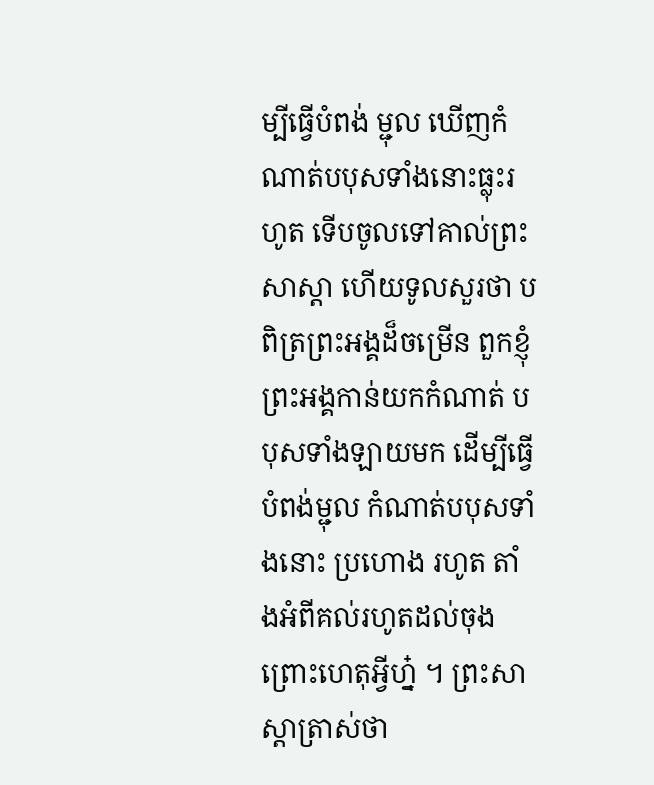ម្បីធ្វើបំពង់ ម្ជុល ឃើញកំណាត់បបុសទាំងនោះធ្លុះរហូត ទើបចូលទៅគាល់ព្រះសាស្តា ហើយទូលសួរថា បពិត្រព្រះអង្គដ៏ចម្រើន ពួកខ្ញុំព្រះអង្គកាន់យកកំណាត់ បបុសទាំងឡាយមក ដើម្បីធ្វើបំពង់ម្ជុល កំណាត់បបុសទាំងនោះ ប្រហោង រហូត តាំងអំពីគល់រហូតដល់ចុង ព្រោះហេតុអ្វីហ្ន៎ ។ ព្រះសាស្តាត្រាស់ថា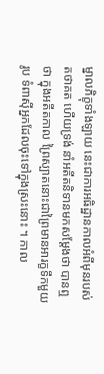ម្នាលភិក្ខុទាំងឡាយ នេះជាការអធិដ្ឋានកាលអំពីមុនរបស់តថាគត ហើយទ្រង់ នាំអតីតនិទានមកសម្តែងថា បានឮថា ក្នុងអតីតកាល ព្រៃស្បាតនោះជាព្រៃមានអារក្ខទឹកមួយរូប ទំពាស៊ីអ្នកដែលចុះទៅក្នុងស្រះនោះ ។ កាល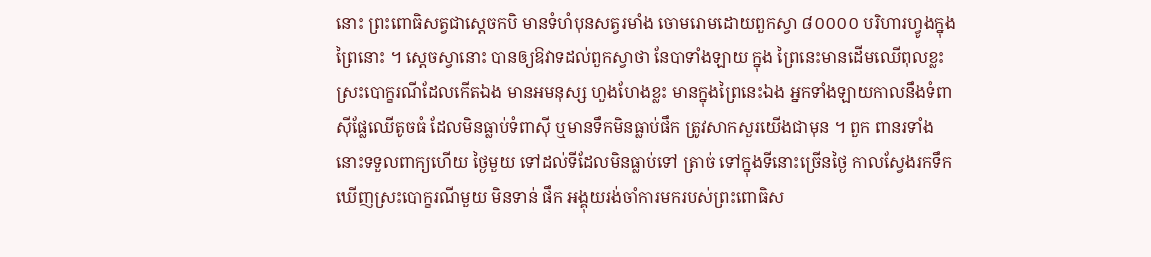នោះ ព្រះពោធិសត្វជាស្តេចកបិ មានទំហំបុនសត្វរមាំង ចោមរោមដោយពួកស្វា ៨០០០០ បរិហារហ្វូងក្នុង ព្រៃនោះ ។ ស្តេចស្វានោះ បានឲ្យឱវាទដល់ពួកស្វាថា នែបាទាំងឡាយ ក្នុង ព្រៃនេះមានដើមឈើពុលខ្លះ ស្រះបោក្ខរណីដែលកើតឯង មានអមនុស្ស ហួងហែងខ្លះ មានក្នុងព្រៃនេះឯង អ្នកទាំងឡាយកាលនឹងទំពាស៊ីផ្លែឈើតូចធំ ដែលមិនធ្លាប់ទំពាស៊ី ឬមានទឹកមិនធ្លាប់ផឹក ត្រូវសាកសួរយើងជាមុន ។ ពួក ពានរទាំងនោះទទួលពាក្យហើយ ថ្ងៃមួយ ទៅដល់ទីដែលមិនធ្លាប់ទៅ ត្រាច់ ទៅក្នុងទីនោះច្រើនថ្ងៃ កាលស្វែងរកទឹក ឃើញស្រះបោក្ខរណីមួយ មិនទាន់ ផឹក អង្គុយរង់ចាំការមករបស់ព្រះពោធិស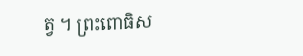ត្វ ។ ព្រះពោធិស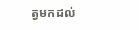ត្វមកដល់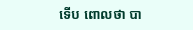ទើប ពោលថា បា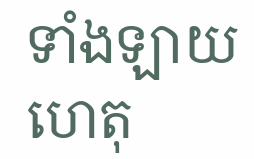ទាំងឡាយ ហេតុ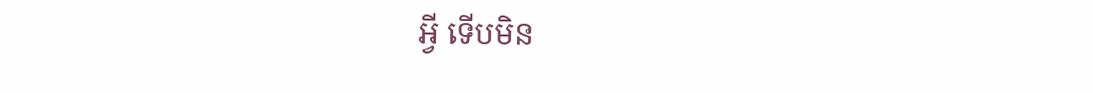អ្វី ទើបមិន